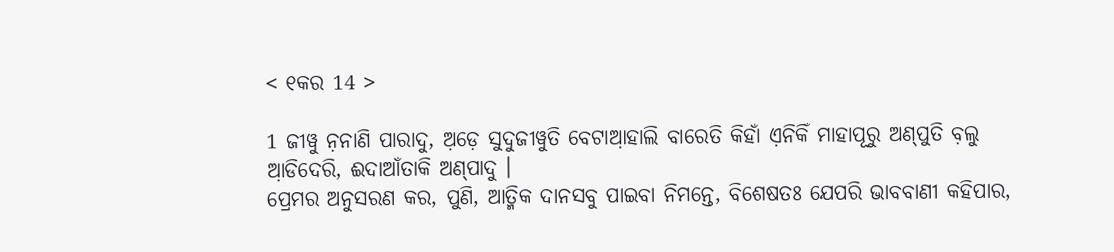< ୧କର 14 >

1 ଜୀୱୁ ନ଼ନାଣି ପାରାଦୁ, ଅ଼ଡ଼େ ସୁଦୁଜୀୱୁତି ବେଟାଆ଼ହାଲି ବାରେତି କିହାଁ ଏ଼ନିକିଁ ମାହାପୂରୁ ଅଣ୍‌ପୁତି ବ଼ଲୁ ଆ଼ଡିଦେରି, ଈଦାଆଁତାକି ଅଣ୍‌ପାଦୁ ।
ପ୍ରେମର ଅନୁସରଣ କର, ପୁଣି, ଆତ୍ମିକ ଦାନସବୁ ପାଇବା ନିମନ୍ତେ, ବିଶେଷତଃ ଯେପରି ଭାବବାଣୀ କହିପାର,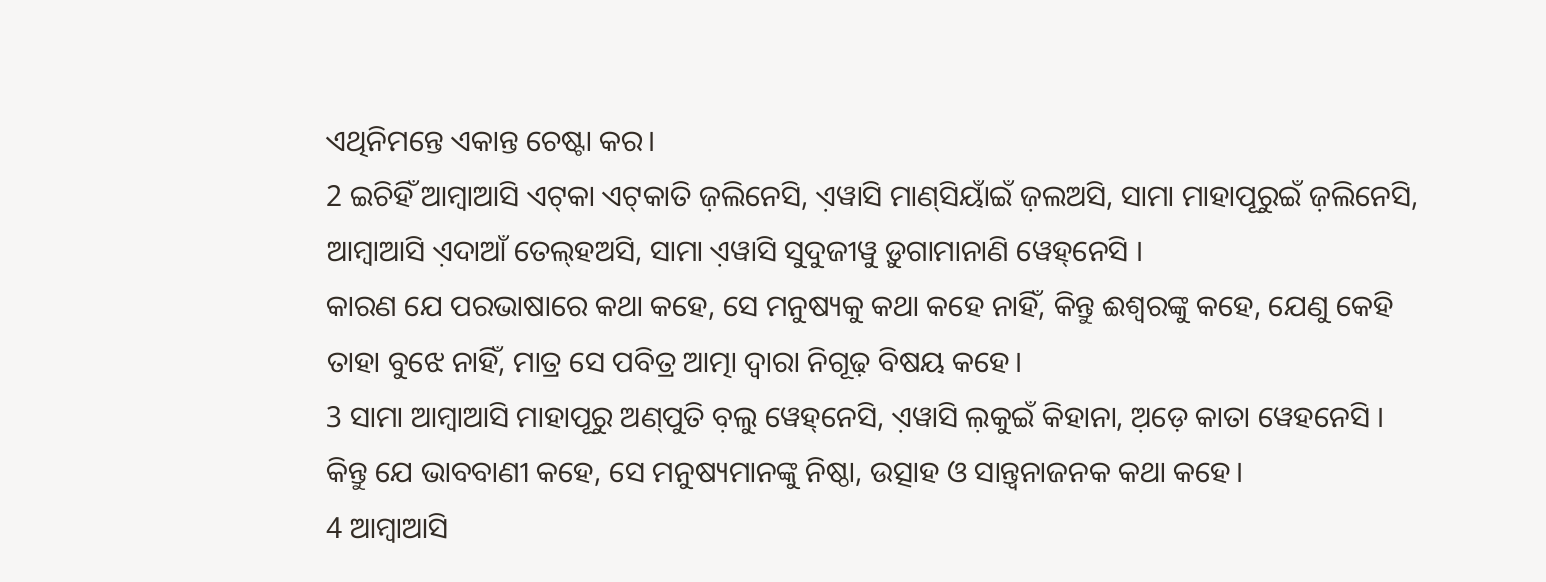ଏଥିନିମନ୍ତେ ଏକାନ୍ତ ଚେଷ୍ଟା କର।
2 ଇଚିହିଁ ଆମ୍ବାଆସି ଏଟ୍‌କା ଏଟ୍‌କାତି ଜ଼ଲିନେସି, ଏ଼ୱାସି ମାଣ୍‌ସିୟାଁଇଁ ଜ଼ଲଅସି, ସାମା ମାହାପୂରୁଇଁ ଜ଼ଲିନେସି, ଆମ୍ବାଆସି ଏ଼ଦାଆଁ ତେଲ୍‌ହଅସି, ସାମା ଏ଼ୱାସି ସୁଦୁଜୀୱୁ ଡ଼ୁଗାମାନାଣି ୱେହ୍‌ନେସି ।
କାରଣ ଯେ ପରଭାଷାରେ କଥା କହେ, ସେ ମନୁଷ୍ୟକୁ କଥା କହେ ନାହିଁ, କିନ୍ତୁ ଈଶ୍ବରଙ୍କୁ କହେ, ଯେଣୁ କେହି ତାହା ବୁଝେ ନାହିଁ, ମାତ୍ର ସେ ପବିତ୍ର ଆତ୍ମା ଦ୍ୱାରା ନିଗୂଢ଼ ବିଷୟ କହେ।
3 ସାମା ଆମ୍ବାଆସି ମାହାପୂରୁ ଅଣ୍‌ପୁତି ବ଼ଲୁ ୱେହ୍‌ନେସି, ଏ଼ୱାସି ଲ଼କୁଇଁ କିହାନା, ଅ଼ଡ଼େ କାତା ୱେହନେସି ।
କିନ୍ତୁ ଯେ ଭାବବାଣୀ କହେ, ସେ ମନୁଷ୍ୟମାନଙ୍କୁ ନିଷ୍ଠା, ଉତ୍ସାହ ଓ ସାନ୍ତ୍ୱନାଜନକ କଥା କହେ।
4 ଆମ୍ବାଆସି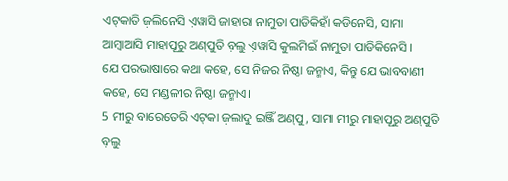ଏଟ୍‌କାତି ଜ଼ଲିନେସି ଏ଼ୱାସି ଜାହାରା ନାମୁତା ପାଡିକିହାଁ କଡିନେସି, ସାମା ଆମ୍ବାଆସି ମାହାପୂରୁ ଅଣ୍‌ପୁତି ବ଼ଲୁ ଏ଼ୱାସି କୁଲମିଇଁ ନାମୁତା ପାଡିକିନେସି ।
ଯେ ପରଭାଷାରେ କଥା କହେ, ସେ ନିଜର ନିଷ୍ଠା ଜନ୍ମାଏ, କିନ୍ତୁ ଯେ ଭାବବାଣୀ କହେ, ସେ ମଣ୍ଡଳୀର ନିଷ୍ଠା ଜନ୍ମାଏ।
5 ମୀରୁ ବାରେତେରି ଏଟ୍‌କା ଜ଼ଲାଦୁ ଇଞ୍ଜିଁ ଅଣ୍‌ପୁ, ସାମା ମୀରୁ ମାହାପୂରୁ ଅଣ୍‌ପୁତି ବ଼ଲୁ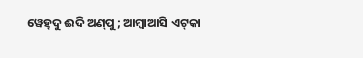ୱେହ୍‌ଦୁ ଈଦି ଅଣ୍‌ପୁ; ଆମ୍ବାଆସି ଏଟ୍‌କା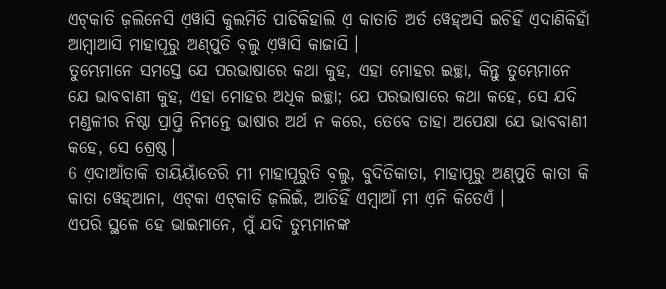ଏଟ୍‌କାତି ଜ଼ଲିନେସି ଏ଼ୱାସି କୁଲମିତି ପାଡିକିହାଲି ଏ଼ କାତାତି ଅର୍ତ ୱେହ୍‌ଅସି ଇଚିହିଁ ଏ଼ଦାଣିକିହାଁ ଆମ୍ବାଆସି ମାହାପୂରୁ ଅଣ୍‌ପୁତି ବ଼ଲୁ ଏ଼ୱାସି କାଜାସି ।
ତୁମ୍ଭେମାନେ ସମସ୍ତେ ଯେ ପରଭାଷାରେ କଥା କୁହ, ଏହା ମୋହର ଇଚ୍ଛା, କିନ୍ତୁ ତୁମ୍ଭେମାନେ ଯେ ଭାବବାଣୀ କୁହ, ଏହା ମୋହର ଅଧିକ ଇଚ୍ଛା; ଯେ ପରଭାଷାରେ କଥା କହେ, ସେ ଯଦି ମଣ୍ଡଳୀର ନିଷ୍ଠା ପ୍ରାପ୍ତି ନିମନ୍ତେ ଭାଷାର ଅର୍ଥ ନ କରେ, ତେବେ ତାହା ଅପେକ୍ଷା ଯେ ଭାବବାଣୀ କହେ, ସେ ଶ୍ରେଷ୍ଠ।
6 ଏ଼ଦାଆଁତାକି ତାୟିୟାଁତେରି ମୀ ମାହାପୂରୁତି ବ଼ଲୁ, ବୁଦିତିକାତା, ମାହାପୂରୁ ଅଣ୍‌ପୁତି କାତା କି କାତା ୱେହ୍‌ଆନା, ଏଟ୍‌କା ଏଟ୍‌କାତି ଜ଼ଲିଇଁ, ଆତିହିଁ ଏମ୍ବାଆଁ ମୀ ଏ଼ନି କିତେଏଁ ।
ଏପରି ସ୍ଥଳେ ହେ ଭାଇମାନେ, ମୁଁ ଯଦି ତୁମ୍ଭମାନଙ୍କ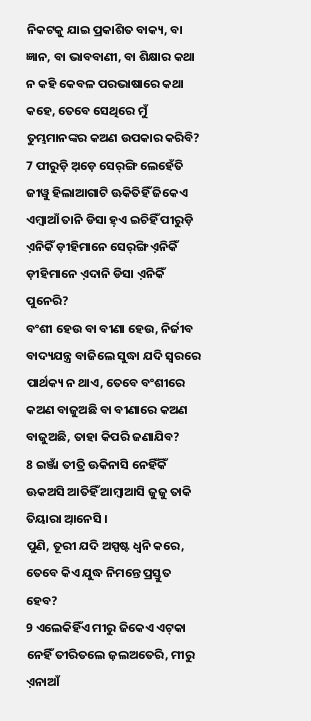ନିକଟକୁ ଯାଇ ପ୍ରକାଶିତ ବାକ୍ୟ, ବା ଜ୍ଞାନ, ବା ଭାବବାଣୀ, ବା ଶିକ୍ଷାର କଥା ନ କହି କେବଳ ପରଭାଷାରେ କଥା କହେ, ତେବେ ସେଥିରେ ମୁଁ ତୁମ୍ଭମାନଙ୍କର କଅଣ ଉପକାର କରିବି?
7 ପୀରୁଡ଼ି ଅ଼ଡ଼େ ସେର୍‌ଙ୍ଗି ଲେହେଁତି ଜୀୱୁ ହିଲାଆଗାଟି ଊକିତିହିଁ ଜିକେଏ ଏମ୍ବାଆଁ ତାନି ଡିସା ହ଼ଏ ଇଚିହିଁ ପୀରୁଡ଼ି ଏ଼ନିକିଁ ଡ଼ୀହିମାନେ ସେର୍‌ଙ୍ଗି ଏ଼ନିକିଁ ଡ଼ୀହିମାନେ ଏ଼ଦାନି ଡିସା ଏ଼ନିକିଁ ପୁନେରି?
ବଂଶୀ ହେଉ ବା ବୀଣା ହେଉ, ନିର୍ଜୀବ ବାଦ୍ୟଯନ୍ତ୍ର ବାଜିଲେ ସୁଦ୍ଧା ଯଦି ସ୍ୱରରେ ପାର୍ଥକ୍ୟ ନ ଥାଏ, ତେବେ ବଂଶୀରେ କଅଣ ବାଜୁଅଛି ବା ବୀଣାରେ କଅଣ ବାଜୁଅଛି, ତାହା କିପରି ଜଣାଯିବ?
8 ଇଞ୍ଜାଁ ତୀତ୍ରି ଊକିନାସି ନେହିଁକିଁ ଊକଅସି ଆତିହିଁ ଆମ୍ବାଆସି ଜୁଜୁ ତାକି ତିୟାରା ଆ଼ନେସି ।
ପୁଣି, ତୂରୀ ଯଦି ଅସ୍ପଷ୍ଟ ଧ୍ୱନି କରେ, ତେବେ କିଏ ଯୁଦ୍ଧ ନିମନ୍ତେ ପ୍ରସ୍ତୁତ ହେବ?
9 ଏଲେକିହିଁଏ ମୀରୁ ଜିକେଏ ଏଟ୍‌କା ନେହିଁ ତୀରିତଲେ ଜ଼ଲଅତେରି, ମୀରୁ ଏ଼ନାଆଁ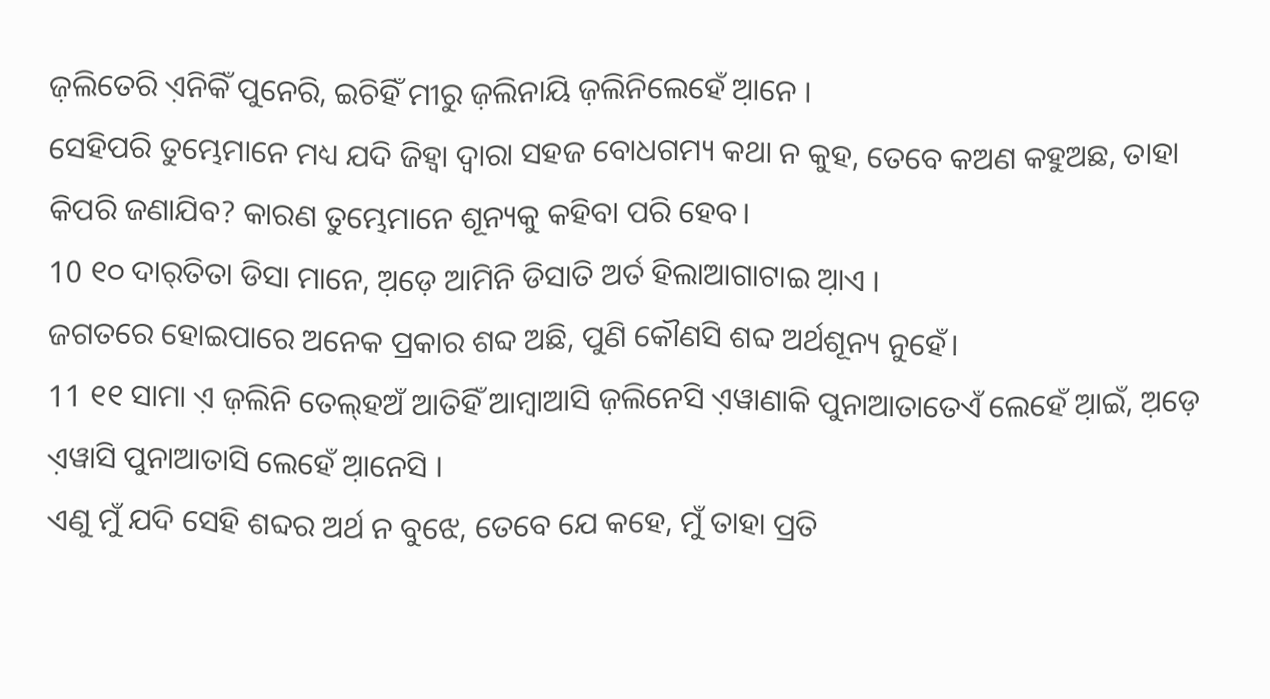ଜ଼ଲିତେରି ଏ଼ନିକିଁ ପୁନେରି, ଇଚିହିଁ ମୀରୁ ଜ଼ଲିନାୟି ଜ଼ଲିନିଲେହେଁ ଆ଼ନେ ।
ସେହିପରି ତୁମ୍ଭେମାନେ ମଧ୍ୟ ଯଦି ଜିହ୍ୱା ଦ୍ୱାରା ସହଜ ବୋଧଗମ୍ୟ କଥା ନ କୁହ, ତେବେ କଅଣ କହୁଅଛ, ତାହା କିପରି ଜଣାଯିବ? କାରଣ ତୁମ୍ଭେମାନେ ଶୂନ୍ୟକୁ କହିବା ପରି ହେବ।
10 ୧୦ ଦାର୍‌ତିତା ଡିସା ମାନେ, ଅ଼ଡ଼େ ଆମିନି ଡିସାତି ଅର୍ତ ହିଲାଆଗାଟାଇ ଆ଼ଏ ।
ଜଗତରେ ହୋଇପାରେ ଅନେକ ପ୍ରକାର ଶବ୍ଦ ଅଛି, ପୁଣି କୌଣସି ଶବ୍ଦ ଅର୍ଥଶୂନ୍ୟ ନୁହେଁ।
11 ୧୧ ସାମା ଏ଼ ଜ଼ଲିନି ତେଲ୍‌ହଅଁ ଆତିହିଁ ଆମ୍ବାଆସି ଜ଼ଲିନେସି ଏ଼ୱାଣାକି ପୁନାଆତାତେଏଁ ଲେହେଁ ଆ଼ଇଁ, ଅ଼ଡ଼େ ଏ଼ୱାସି ପୁନାଆତାସି ଲେହେଁ ଆ଼ନେସି ।
ଏଣୁ ମୁଁ ଯଦି ସେହି ଶବ୍ଦର ଅର୍ଥ ନ ବୁଝେ, ତେବେ ଯେ କହେ, ମୁଁ ତାହା ପ୍ରତି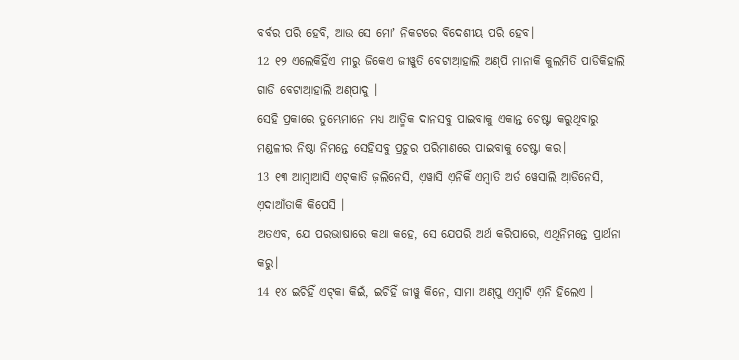ବର୍ବର ପରି ହେବି, ଆଉ ସେ ମୋʼ ନିକଟରେ ବିଦେଶୀୟ ପରି ହେବ।
12 ୧୨ ଏଲେକିହିଁଏ ମୀରୁ ଜିକେଏ ଜୀୱୁତି ବେଟାଆ଼ହାଲି ଅଣ୍‌ପି ମାନାକି କୁଲମିତି ପାଡିକିହାଲି ଗାଡି ବେଟାଆ଼ହାଲି ଅଣ୍‌ପାଦୁ ।
ସେହି ପ୍ରକାରେ ତୁମ୍ଭେମାନେ ମଧ୍ୟ ଆତ୍ମିକ ଦାନସବୁ ପାଇବାକୁ ଏକାନ୍ତ ଚେଷ୍ଟା କରୁଥିବାରୁ ମଣ୍ଡଳୀର ନିଷ୍ଠା ନିମନ୍ତେ ସେହିସବୁ ପ୍ରଚୁର ପରିମାଣରେ ପାଇବାକୁ ଚେଷ୍ଟା କର।
13 ୧୩ ଆମ୍ବାଆସି ଏଟ୍‌କାତି ଜ଼ଲିନେସି, ଏ଼ୱାସି ଏ଼ନିକିଁ ଏମ୍ବାତି ଅର୍ତ ୱେସାଲି ଆ଼ଡିନେସି, ଏ଼ଦାଆଁତାକି କିପେସି ।
ଅତଏବ, ଯେ ପରଭାଷାରେ କଥା କହେ, ସେ ଯେପରି ଅର୍ଥ କରିପାରେ, ଏଥିନିମନ୍ତେ ପ୍ରାର୍ଥନା କରୁ।
14 ୧୪ ଇଚିହିଁ ଏଟ୍‌କା କିଇଁ, ଇଚିହିଁ ଜୀୱୁ କିନେ, ସାମା ଅଣ୍‌ପୁ ଏମ୍ବାଟି ଏ଼ନି ହିଲେଏ ।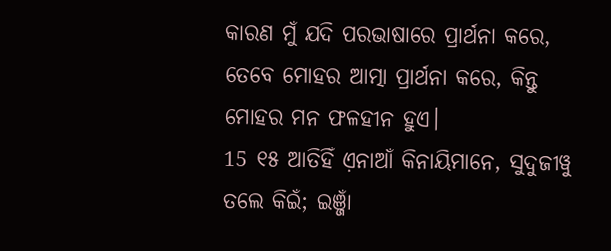କାରଣ ମୁଁ ଯଦି ପରଭାଷାରେ ପ୍ରାର୍ଥନା କରେ, ତେବେ ମୋହର ଆତ୍ମା ପ୍ରାର୍ଥନା କରେ, କିନ୍ତୁ ମୋହର ମନ ଫଳହୀନ ହୁଏ।
15 ୧୫ ଆତିହିଁ ଏ଼ନାଆଁ କିନାୟିମାନେ, ସୁଦୁଜୀୱୁ ତଲେ କିଇଁ; ଇଞ୍ଜାଁ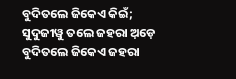ବୁଦିତଲେ ଜିକେଏ କିଇଁ; ସୁଦୁଜୀୱୁ ତଲେ ଜହରା ଅ଼ଡ଼େ ବୁଦିତଲେ ଜିକେଏ ଜହରା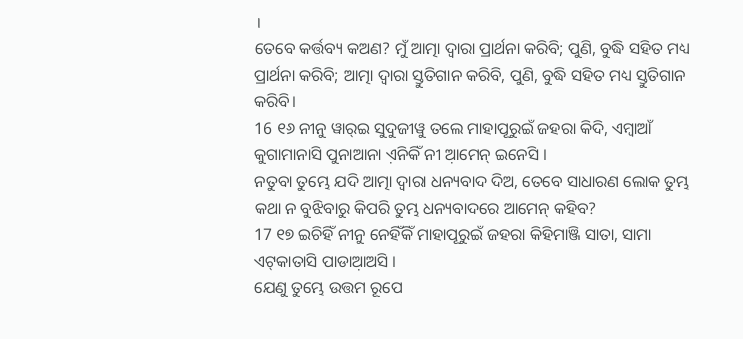।
ତେବେ କର୍ତ୍ତବ୍ୟ କଅଣ? ମୁଁ ଆତ୍ମା ଦ୍ୱାରା ପ୍ରାର୍ଥନା କରିବି; ପୁଣି, ବୁଦ୍ଧି ସହିତ ମଧ୍ୟ ପ୍ରାର୍ଥନା କରିବି; ଆତ୍ମା ଦ୍ୱାରା ସ୍ତୁତିଗାନ କରିବି, ପୁଣି, ବୁଦ୍ଧି ସହିତ ମଧ୍ୟ ସ୍ତୁତିଗାନ କରିବି।
16 ୧୬ ନୀନୁ ୱାର୍‌ଇ ସୁଦୁଜୀୱୁ ତଲେ ମାହାପୂରୁଇଁ ଜହରା କିଦି, ଏମ୍ବାଆଁ କୁଗାମାନାସି ପୁନାଆନା ଏ଼ନିକିଁ ନୀ ଆ଼ମେନ୍‌ ଇନେସି ।
ନତୁବା ତୁମ୍ଭେ ଯଦି ଆତ୍ମା ଦ୍ୱାରା ଧନ୍ୟବାଦ ଦିଅ, ତେବେ ସାଧାରଣ ଲୋକ ତୁମ୍ଭ କଥା ନ ବୁଝିବାରୁ କିପରି ତୁମ୍ଭ ଧନ୍ୟବାଦରେ ଆମେନ୍‍ କହିବ?
17 ୧୭ ଇଚିହିଁ ନୀନୁ ନେହିଁକିଁ ମାହାପୂରୁଇଁ ଜହରା କିହିମାଞ୍ଜି ସାତା, ସାମା ଏଟ୍‌କାତାସି ପାଡାଆ଼ଅସି ।
ଯେଣୁ ତୁମ୍ଭେ ଉତ୍ତମ ରୂପେ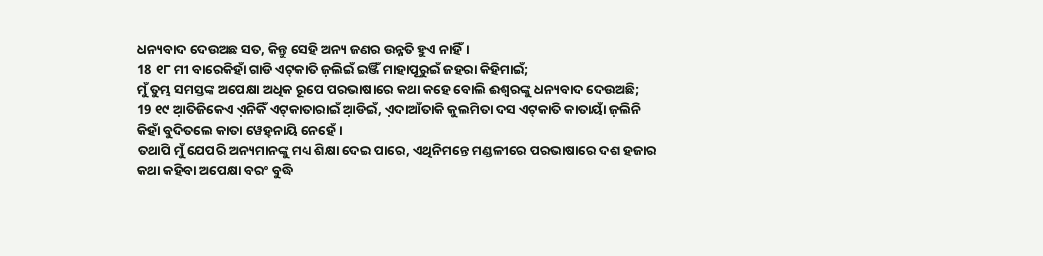ଧନ୍ୟବାଦ ଦେଉଅଛ ସତ, କିନ୍ତୁ ସେହି ଅନ୍ୟ ଜଣର ଉନ୍ନତି ହୁଏ ନାହିଁ।
18 ୧୮ ମୀ ବାରେକିହାଁ ଗାଡି ଏଟ୍‌କାତି ଜ଼ଲିଇଁ ଇଞ୍ଜିଁ ମାହାପୂରୁଇଁ ଜହରା କିହିମାଇଁ;
ମୁଁ ତୁମ୍ଭ ସମସ୍ତଙ୍କ ଅପେକ୍ଷା ଅଧିକ ରୂପେ ପରଭାଷାରେ କଥା କହେ ବୋଲି ଈଶ୍ବରଙ୍କୁ ଧନ୍ୟବାଦ ଦେଉଅଛି;
19 ୧୯ ଆ଼ତିଜିକେଏ ଏ଼ନିକିଁ ଏଟ୍‌କାତାରାଇଁ ଆ଼ଡିଇଁ, ଏ଼ଦାଆଁତାକି କୁଲମିତା ଦସ ଏଟ୍‌କାତି କାତାୟାଁ ଜ଼ଲିନି କିହାଁ ବୁଦିତଲେ କାତା ୱେହ୍‌ନାୟି ନେହେଁ ।
ତଥାପି ମୁଁ ଯେପରି ଅନ୍ୟମାନଙ୍କୁ ମଧ୍ୟ ଶିକ୍ଷା ଦେଇ ପାରେ, ଏଥିନିମନ୍ତେ ମଣ୍ଡଳୀରେ ପରଭାଷାରେ ଦଶ ହଜାର କଥା କହିବା ଅପେକ୍ଷା ବରଂ ବୁଦ୍ଧି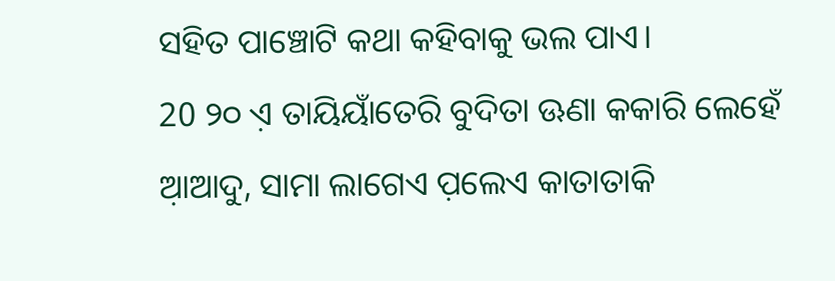ସହିତ ପାଞ୍ଚୋଟି କଥା କହିବାକୁ ଭଲ ପାଏ।
20 ୨୦ ଏ଼ ତାୟିୟାଁତେରି ବୁଦିତା ଊଣା କକାରି ଲେହେଁ ଆ଼ଆଦୁ, ସାମା ଲାଗେଏ ପ଼ଲେଏ କାତାତାକି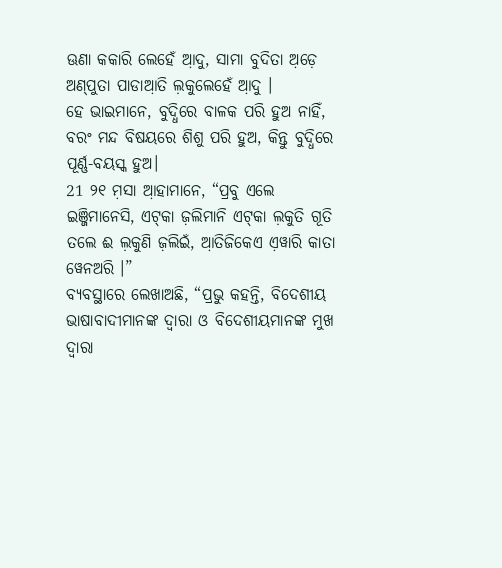ଊଣା କକାରି ଲେହେଁ ଆ଼ଦୁ, ସାମା ବୁଦିତା ଅ଼ଡ଼େ ଅଣ୍‌ପୁତା ପାଡାଆ଼ତି ଲ଼କୁଲେହେଁ ଆ଼ଦୁ ।
ହେ ଭାଇମାନେ, ବୁଦ୍ଧିରେ ବାଳକ ପରି ହୁଅ ନାହିଁ, ବରଂ ମନ୍ଦ ବିଷୟରେ ଶିଶୁ ପରି ହୁଅ, କିନ୍ତୁ ବୁଦ୍ଧିରେ ପୂର୍ଣ୍ଣ-ବୟସ୍କ ହୁଅ।
21 ୨୧ ମ଼ସା ଆ଼ହାମାନେ, “ପ୍ରବୁ ଏଲେ ଇଞ୍ଜିମାନେସି, ଏଟ୍‌କା ଜ଼ଲିମାନି ଏଟ୍‌କା ଲ଼କୁତି ଗୂତି ତଲେ ଈ ଲ଼କୁଣି ଜ଼ଲିଇଁ, ଆ଼ତିଜିକେଏ ଏ଼ୱାରି କାତା ୱେନଅରି ।”
ବ୍ୟବସ୍ଥାରେ ଲେଖାଅଛି, “ପ୍ରଭୁ କହନ୍ତି, ବିଦେଶୀୟ ଭାଷାବାଦୀମାନଙ୍କ ଦ୍ୱାରା ଓ ବିଦେଶୀୟମାନଙ୍କ ମୁଖ ଦ୍ୱାରା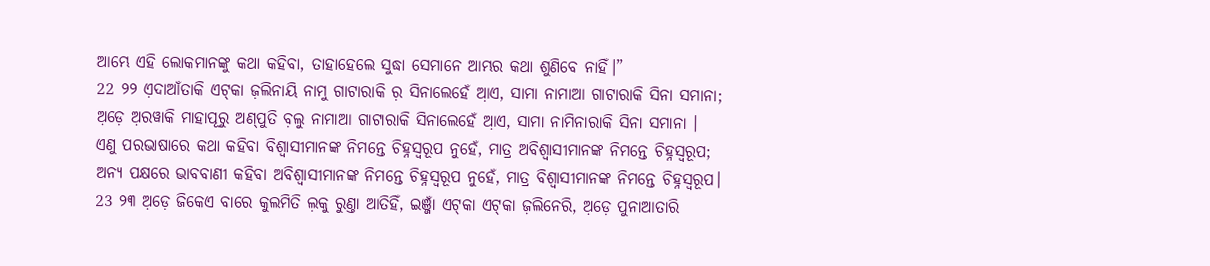ଆମ୍ଭେ ଏହି ଲୋକମାନଙ୍କୁ କଥା କହିବା, ତାହାହେଲେ ସୁଦ୍ଧା ସେମାନେ ଆମ୍ଭର କଥା ଶୁଣିବେ ନାହିଁ।”
22 ୨୨ ଏ଼ଦାଆଁତାକି ଏଟ୍‌କା ଜ଼ଲିନାୟି ନାମୁ ଗାଟାରାକି ର଼ ସିନାଲେହେଁ ଆ଼ଏ, ସାମା ନାମାଆ ଗାଟାରାକି ସିନା ସମାନା; ଅ଼ଡ଼େ ଅ଼ରୱାକି ମାହାପୂରୁ ଅଣ୍‌ପୁତି ବ଼ଲୁ ନାମାଆ ଗାଟାରାକି ସିନାଲେହେଁ ଆ଼ଏ, ସାମା ନାମିନାରାକି ସିନା ସମାନା ।
ଏଣୁ ପରଭାଷାରେ କଥା କହିବା ବିଶ୍ୱାସୀମାନଙ୍କ ନିମନ୍ତେ ଚିହ୍ନସ୍ୱରୂପ ନୁହେଁ, ମାତ୍ର ଅବିଶ୍ୱାସୀମାନଙ୍କ ନିମନ୍ତେ ଚିହ୍ନସ୍ୱରୂପ; ଅନ୍ୟ ପକ୍ଷରେ ଭାବବାଣୀ କହିବା ଅବିଶ୍ୱାସୀମାନଙ୍କ ନିମନ୍ତେ ଚିହ୍ନସ୍ୱରୂପ ନୁହେଁ, ମାତ୍ର ବିଶ୍ୱାସୀମାନଙ୍କ ନିମନ୍ତେ ଚିହ୍ନସ୍ୱରୂପ।
23 ୨୩ ଅ଼ଡ଼େ ଜିକେଏ ବାରେ କୁଲମିତି ଲ଼କୁ ରୁଣ୍ତା ଆତିହିଁ, ଇଞ୍ଜାଁ ଏଟ୍‌କା ଏଟ୍‌କା ଜ଼ଲିନେରି, ଅ଼ଡ଼େ ପୁନାଆତାରି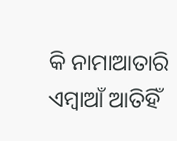କି ନାମାଆତାରି ଏମ୍ବାଆଁ ଆତିହିଁ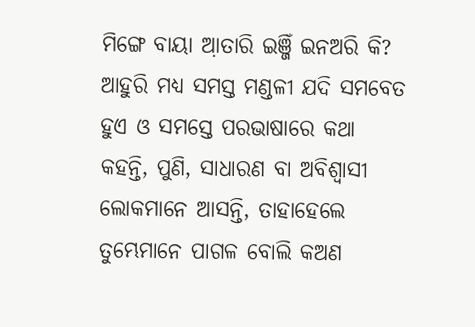ମିଙ୍ଗେ ବାୟା ଆ଼ତାରି ଇଞ୍ଜିଁ ଇନଅରି କି?
ଆହୁରି ମଧ୍ୟ ସମସ୍ତ ମଣ୍ଡଳୀ ଯଦି ସମବେତ ହୁଏ ଓ ସମସ୍ତେ ପରଭାଷାରେ କଥା କହନ୍ତି, ପୁଣି, ସାଧାରଣ ବା ଅବିଶ୍ୱାସୀ ଲୋକମାନେ ଆସନ୍ତି, ତାହାହେଲେ ତୁମ୍ଭେମାନେ ପାଗଳ ବୋଲି କଅଣ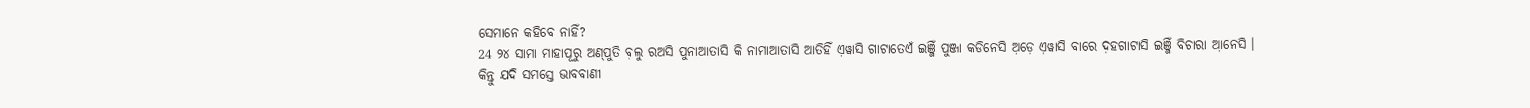ସେମାନେ କହିବେ ନାହିଁ?
24 ୨୪ ସାମା ମାହାପୂରୁ ଅଣ୍‌ପୁତି ବ଼ଲୁ ରଅସି ପୁନାଆତାସି କି ନାମାଆତାସି ଆତିହିଁ ଏ଼ୱାସି ଗାଟାତେଏଁ ଇଞ୍ଜିଁ ପୁଞ୍ଜା କଡିନେସି ଅ଼ଡ଼େ ଏ଼ୱାସି ବାରେ ଦ଼ହଗାଟାସି ଇଞ୍ଜିଁ ବିଚାରା ଆ଼ନେସି ।
କିନ୍ତୁ ଯଦି ସମସ୍ତେ ଭାବବାଣୀ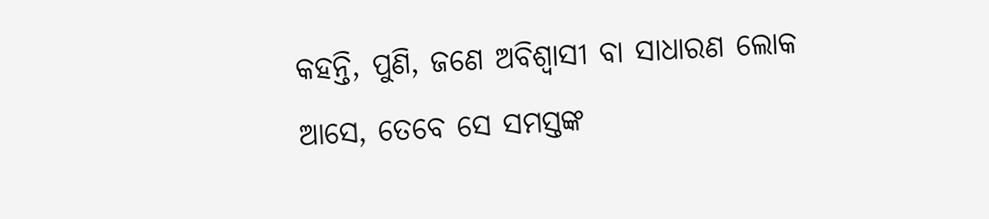କହନ୍ତି, ପୁଣି, ଜଣେ ଅବିଶ୍ୱାସୀ ବା ସାଧାରଣ ଲୋକ ଆସେ, ତେବେ ସେ ସମସ୍ତଙ୍କ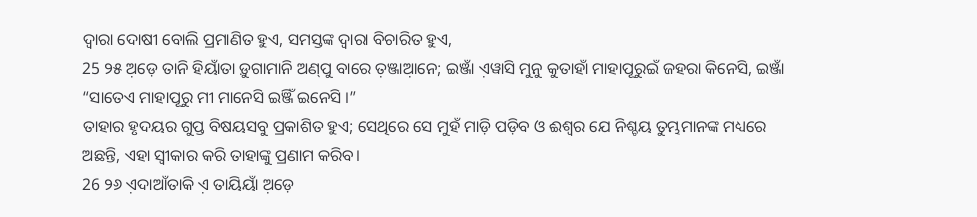ଦ୍ୱାରା ଦୋଷୀ ବୋଲି ପ୍ରମାଣିତ ହୁଏ, ସମସ୍ତଙ୍କ ଦ୍ୱାରା ବିଚାରିତ ହୁଏ,
25 ୨୫ ଅ଼ଡ଼େ ତାନି ହିୟାଁତା ଡ଼ୁଗାମାନି ଅଣ୍‌ପୁ ବାରେ ତ଼ଞ୍ଜାଆ଼ନେ; ଇଞ୍ଜାଁ ଏ଼ୱାସି ମୁନୁ କୁତାହାଁ ମାହାପୂରୁଇଁ ଜହରା କିନେସି, ଇଞ୍ଜାଁ “ସାତେଏ ମାହାପୂରୁ ମୀ ମାନେସି ଇଞ୍ଜିଁ ଇନେସି ।”
ତାହାର ହୃଦୟର ଗୁପ୍ତ ବିଷୟସବୁ ପ୍ରକାଶିତ ହୁଏ; ସେଥିରେ ସେ ମୁହଁ ମାଡ଼ି ପଡ଼ିବ ଓ ଈଶ୍ବର ଯେ ନିଶ୍ଚୟ ତୁମ୍ଭମାନଙ୍କ ମଧ୍ୟରେ ଅଛନ୍ତି, ଏହା ସ୍ୱୀକାର କରି ତାହାଙ୍କୁ ପ୍ରଣାମ କରିବ।
26 ୨୬ ଏ଼ଦାଆଁତାକି ଏ଼ ତାୟିୟାଁ ଅ଼ଡ଼େ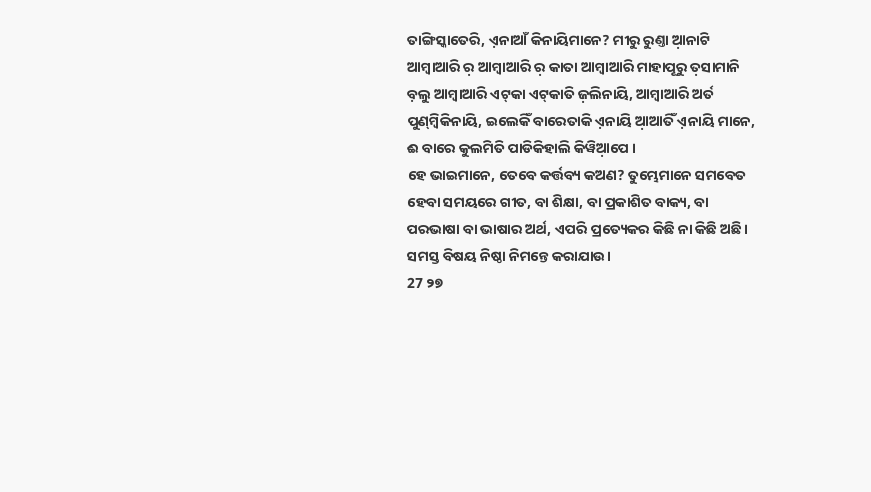ତାଙ୍ଗିସ୍କାତେରି, ଏ଼ନାଆଁ କିନାୟିମାନେ? ମୀରୁ ରୁଣ୍ତା ଆ଼ନାଟି ଆମ୍ବାଆରି ର଼ ଆମ୍ବାଆରି ର଼ କାତା ଆମ୍ବାଆରି ମାହାପୂରୁ ତ଼ସାମାନି ବ଼ଲୁ ଆମ୍ବାଆରି ଏଟ୍‌କା ଏଟ୍‌କାତି ଜ଼ଲିନାୟି, ଆମ୍ବାଆରି ଅର୍ତ ପୁଣ୍‌ମ୍ବିକିନାୟି, ଇଲେକିଁ ବାରେତାକି ଏ଼ନାୟି ଆ଼ଆତିଁ ଏ଼ନାୟି ମାନେ, ଈ ବାରେ କୁଲମିତି ପାଡିକିହାଲି କିୱିଆ଼ପେ ।
ହେ ଭାଇମାନେ, ତେବେ କର୍ତ୍ତବ୍ୟ କଅଣ? ତୁମ୍ଭେମାନେ ସମବେତ ହେବା ସମୟରେ ଗୀତ, ବା ଶିକ୍ଷା, ବା ପ୍ରକାଶିତ ବାକ୍ୟ, ବା ପରଭାଷା ବା ଭାଷାର ଅର୍ଥ, ଏପରି ପ୍ରତ୍ୟେକର କିଛି ନା କିଛି ଅଛି। ସମସ୍ତ ବିଷୟ ନିଷ୍ଠା ନିମନ୍ତେ କରାଯାଉ।
27 ୨୭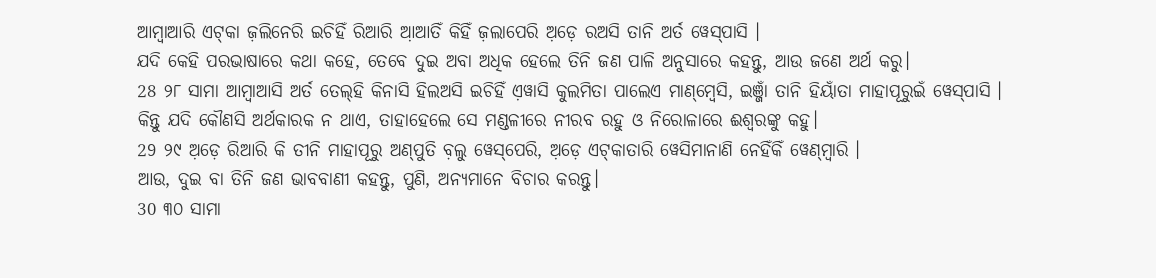ଆମ୍ବାଆରି ଏଟ୍‌କା ଜ଼ଲିନେରି ଇଚିହିଁ ରିଆରି ଆ଼ଆତିଁ କିହିଁ ଜ଼ଲାପେରି ଅ଼ଡ଼େ ରଅସି ତାନି ଅର୍ତ ୱେସ୍‌ପାସି ।
ଯଦି କେହି ପରଭାଷାରେ କଥା କହେ, ତେବେ ଦୁଇ ଅବା ଅଧିକ ହେଲେ ତିନି ଜଣ ପାଳି ଅନୁସାରେ କହନ୍ତୁ, ଆଉ ଜଣେ ଅର୍ଥ କରୁ।
28 ୨୮ ସାମା ଆମ୍ବାଆସି ଅର୍ତ ତେଲ୍‌ହି କିନାସି ହିଲଅସି ଇଚିହିଁ ଏ଼ୱାସି କୁଲମିତା ପାଲେଏ ମାଣ୍‌ମ୍ବେସି, ଇଞ୍ଜାଁ ତାନି ହିୟାଁତା ମାହାପୂରୁଇଁ ୱେସ୍‌ପାସି ।
କିନ୍ତୁ ଯଦି କୌଣସି ଅର୍ଥକାରକ ନ ଥାଏ, ତାହାହେଲେ ସେ ମଣ୍ଡଳୀରେ ନୀରବ ରହୁ ଓ ନିରୋଳାରେ ଈଶ୍ବରଙ୍କୁ କହୁ।
29 ୨୯ ଅ଼ଡ଼େ ରିଆରି କି ତୀନି ମାହାପୂରୁ ଅଣ୍‌ପୁତି ବ଼ଲୁ ୱେସ୍‌ପେରି, ଅ଼ଡ଼େ ଏଟ୍‌କାତାରି ୱେସିମାନାଣି ନେହିଁକିଁ ୱେଣ୍‌ମ୍ବାରି ।
ଆଉ, ଦୁଇ ବା ତିନି ଜଣ ଭାବବାଣୀ କହନ୍ତୁ, ପୁଣି, ଅନ୍ୟମାନେ ବିଚାର କରନ୍ତୁ।
30 ୩୦ ସାମା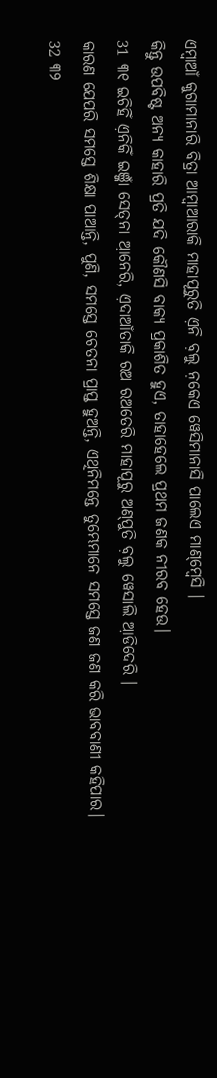ଏମ୍ବାଆଁ କୁଗାମାନାରି ବିତ୍ରା ଆମ୍ବାଆରାକି ମାହାପୂରୁତି ଏ଼ନି ବ଼ଲୁ ନ଼କେଏ ୱେସିମାନାସି ପାଲେଏ ମାଣ୍‌ମ୍ବେସି ।
କିନ୍ତୁ ଉପବିଷ୍ଟ ଅନ୍ୟ କାହାରି ପ୍ରତି ଯଦି କୌଣସି ବାକ୍ୟ ପ୍ରକାଶିତ ହୁଏ, ତାହାହେଲେ ପ୍ରଥମ ଜଣକ ନୀରବ ହେଉ।
31 ୩୧ ଇଚିହିଁ ଏ଼ନିକିଁ ଇଞ୍ଜାଁ ସେତ୍‌ନା ଆ଼ନେରି, ଏ଼ଦାଆଁତାକି ରଅ ରଅତେରି ମାହାପୂରୁ ଅଣ୍‌ପୁତି ବ଼ଲୁ ୱେସାଲି ଆ଼ଡିଦେରି ।
କାରଣ ଯେପରି ସମସ୍ତେ ଶିକ୍ଷା ପାଆନ୍ତି, ପୁଣି, ସମସ୍ତେ ଚେତନା ପ୍ରାପ୍ତ ହୁଅନ୍ତି, ଏଥିନିମନ୍ତେ ତୁମ୍ଭେମାନେ ସମସ୍ତେ ଜଣ ଜଣ କରି ଭାବବାଣୀ କହିପାର।
32 ୩୨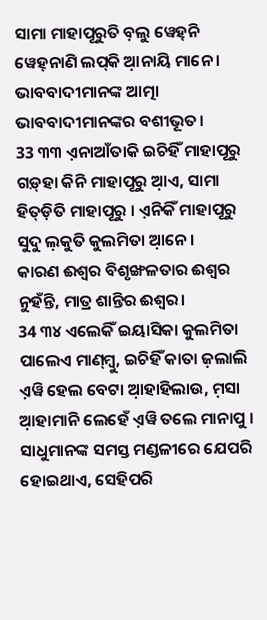ସାମା ମାହାପୂରୁତି ବ଼ଲୁ ୱେହ୍‌ନି ୱେହ୍‌ନାଣି ଲପ୍‌କି ଆ଼ନାୟି ମାନେ ।
ଭାବବାଦୀମାନଙ୍କ ଆତ୍ମା ଭାବବାଦୀମାନଙ୍କର ବଶୀଭୂତ।
33 ୩୩ ଏ଼ନାଆଁତାକି ଇଚିହିଁ ମାହାପୂରୁ ଗଡ଼୍‌ହା କିନି ମାହାପୂରୁ ଆ଼ଏ, ସାମା ହିତ୍‌ଡ଼ିତି ମାହାପୂରୁ । ଏ଼ନିକିଁ ମାହାପୂରୁ ସୁଦୁ ଲ଼କୁତି କୁଲମିତା ଆ଼ନେ ।
କାରଣ ଈଶ୍ବର ବିଶୃଙ୍ଖଳତାର ଈଶ୍ବର ନୁହଁନ୍ତି, ମାତ୍ର ଶାନ୍ତିର ଈଶ୍ବର।
34 ୩୪ ଏଲେକିଁ ଇୟାସିକା କୁଲମିତା ପାଲେଏ ମାଣ୍‌ମ୍ବୁ, ଇଚିହିଁ କାତା ଜ଼ଲାଲି ଏ଼ୱି ହେଲ ବେଟା ଆ଼ହାହିଲାଉ, ମ଼ସା ଆ଼ହାମାନି ଲେହେଁ ଏ଼ୱି ତଲେ ମାନାପୁ ।
ସାଧୁମାନଙ୍କ ସମସ୍ତ ମଣ୍ଡଳୀରେ ଯେପରି ହୋଇଥାଏ, ସେହିପରି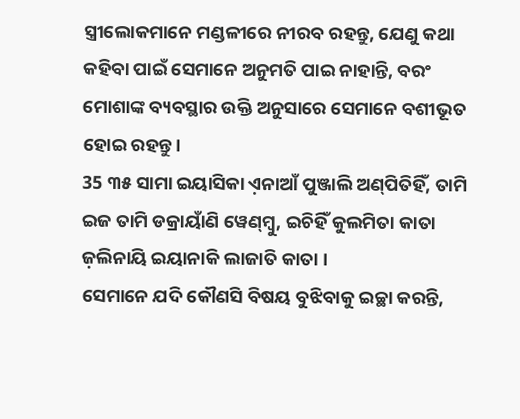ସ୍ତ୍ରୀଲୋକମାନେ ମଣ୍ଡଳୀରେ ନୀରବ ରହନ୍ତୁ, ଯେଣୁ କଥା କହିବା ପାଇଁ ସେମାନେ ଅନୁମତି ପାଇ ନାହାନ୍ତି, ବରଂ ମୋଶାଙ୍କ ବ୍ୟବସ୍ଥାର ଉକ୍ତି ଅନୁସାରେ ସେମାନେ ବଶୀଭୂତ ହୋଇ ରହନ୍ତୁ।
35 ୩୫ ସାମା ଇୟାସିକା ଏ଼ନାଆଁ ପୁଞ୍ଜାଲି ଅଣ୍‌ପିତିହିଁ, ତାମି ଇଜ ତାମି ଡକ୍ରାୟାଁଣି ୱେଣ୍‌ମ୍ବୁ, ଇଚିହିଁ କୁଲମିତା କାତା ଜ଼ଲିନାୟି ଇୟାନାକି ଲାଜାତି କାତା ।
ସେମାନେ ଯଦି କୌଣସି ବିଷୟ ବୁଝିବାକୁ ଇଚ୍ଛା କରନ୍ତି,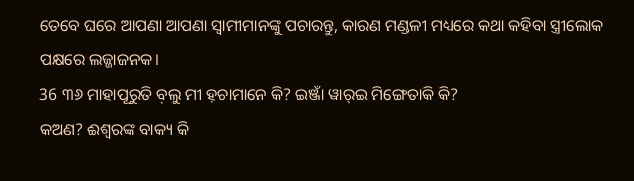ତେବେ ଘରେ ଆପଣା ଆପଣା ସ୍ୱାମୀମାନଙ୍କୁ ପଚାରନ୍ତୁ, କାରଣ ମଣ୍ଡଳୀ ମଧ୍ୟରେ କଥା କହିବା ସ୍ତ୍ରୀଲୋକ ପକ୍ଷରେ ଲଜ୍ଜାଜନକ।
36 ୩୬ ମାହାପୂରୁତି ବ଼ଲୁ ମୀ ହ଼ଚାମାନେ କି? ଇଞ୍ଜାଁ ୱାର୍‌ଇ ମିଙ୍ଗେତାକି କି?
କଅଣ? ଈଶ୍ବରଙ୍କ ବାକ୍ୟ କି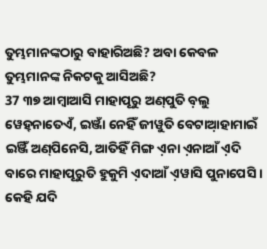ତୁମ୍ଭମାନଙ୍କଠାରୁ ବାହାରିଅଛି? ଅବା କେବଳ ତୁମ୍ଭମାନଙ୍କ ନିକଟକୁ ଆସିଅଛି?
37 ୩୭ ଆମ୍ବାଆସି ମାହାପୂରୁ ଅଣ୍‌ପୁତି ବ଼ଲୁ ୱେହ୍‌ନାତେଏଁ, ଇଞ୍ଜାଁ ନେହିଁ ଜୀୱୁତି ବେଟାଆ଼ହାମାଇଁ ଇଞ୍ଜିଁ ଅଣ୍‌ପିନେସି, ଆତିହିଁ ମିଙ୍ଗ ଏ଼ନା ଏ଼ନାଆଁ ଏ଼ଦି ବାରେ ମାହାପୂରୁତି ହୁକୁମି ଏ଼ଦାଆଁ ଏ଼ୱାସି ପୁନାପେସି ।
କେହି ଯଦି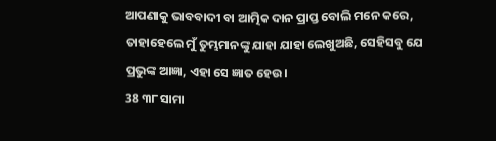ଆପଣାକୁ ଭାବବାଦୀ ବା ଆତ୍ମିକ ଦାନ ପ୍ରାପ୍ତ ବୋଲି ମନେ କରେ, ତାହାହେଲେ ମୁଁ ତୁମ୍ଭମାନଙ୍କୁ ଯାହା ଯାହା ଲେଖୁଅଛି, ସେହିସବୁ ଯେ ପ୍ରଭୁଙ୍କ ଆଜ୍ଞା, ଏହା ସେ ଜ୍ଞାତ ହେଉ।
38 ୩୮ ସାମା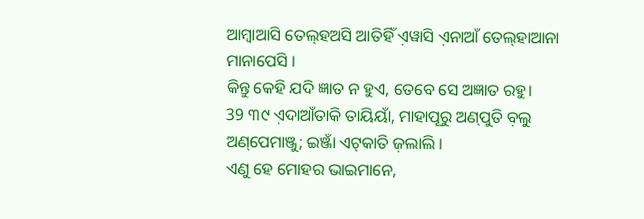ଆମ୍ବାଆସି ତେଲ୍‌ହଅସି ଆତିହିଁ ଏ଼ୱାସି ଏ଼ନାଆଁ ତେଲ୍‌ହାଆନା ମାନାପେସି ।
କିନ୍ତୁ କେହି ଯଦି ଜ୍ଞାତ ନ ହୁଏ, ତେବେ ସେ ଅଜ୍ଞାତ ରହୁ।
39 ୩୯ ଏ଼ଦାଆଁତାକି ତାୟିୟାଁ, ମାହାପୂରୁ ଅଣ୍‌ପୁତି ବ଼ଲୁ ଅଣ୍‌ପେମାଞ୍ଜୁ; ଇଞ୍ଜାଁ ଏଟ୍‌କାତି ଜ଼ଲାଲି ।
ଏଣୁ ହେ ମୋହର ଭାଇମାନେ,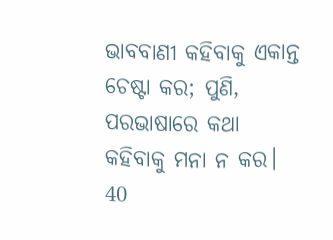ଭାବବାଣୀ କହିବାକୁ ଏକାନ୍ତ ଚେଷ୍ଟା କର; ପୁଣି, ପରଭାଷାରେ କଥା କହିବାକୁ ମନା ନ କର।
40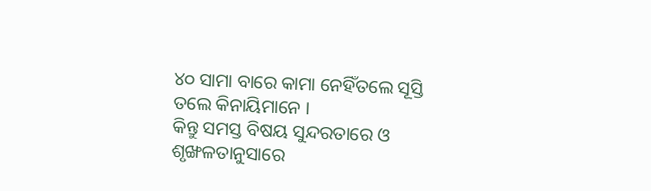୪୦ ସାମା ବାରେ କାମା ନେହିଁତଲେ ସୂସ୍ତି ତଲେ କିନାୟିମାନେ ।
କିନ୍ତୁ ସମସ୍ତ ବିଷୟ ସୁନ୍ଦରତାରେ ଓ ଶୃଙ୍ଖଳତାନୁସାରେ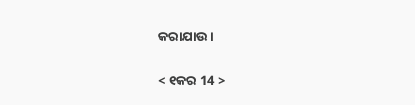କରାଯାଉ।

< ୧କର 14 >